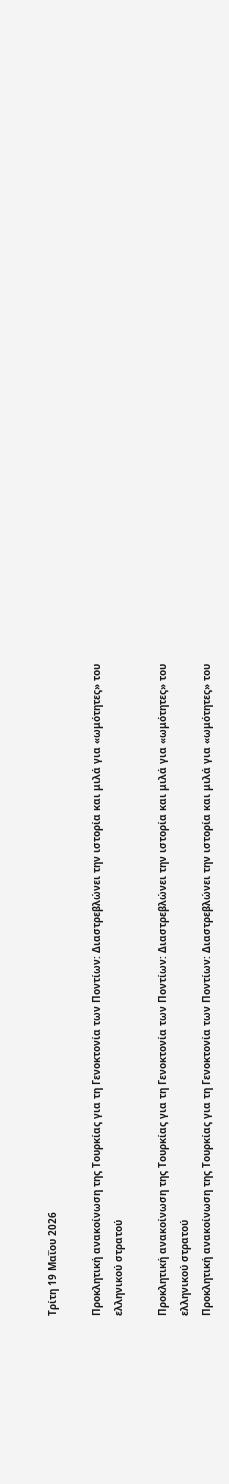Τρίτη 19 Μαΐου 2026

Προκλητική ανακοίνωση της Τουρκίας για τη Γενοκτονία των Ποντίων: Διαστρεβλώνει την ιστορία και μιλά για «ωμότητες» του ελληνικού στρατού

Προκλητική ανακοίνωση της Τουρκίας για τη Γενοκτονία των Ποντίων: Διαστρεβλώνει την ιστορία και μιλά για «ωμότητες» του ελληνικού στρατού
Προκλητική ανακοίνωση της Τουρκίας για τη Γενοκτονία των Ποντίων: Διαστρεβλώνει την ιστορία και μιλά για «ωμότητες» του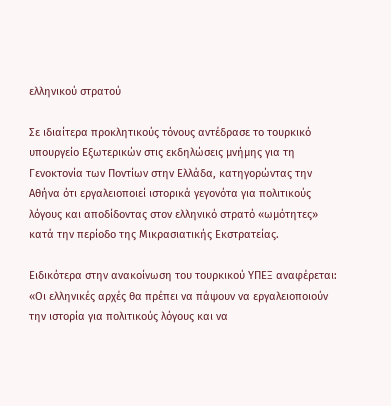ελληνικού στρατού

Σε ιδιαίτερα προκλητικούς τόνους αντέδρασε το τουρκικό υπουργείο Εξωτερικών στις εκδηλώσεις μνήμης για τη Γενοκτονία των Ποντίων στην Ελλάδα, κατηγορώντας την Αθήνα ότι εργαλειοποιεί ιστορικά γεγονότα για πολιτικούς λόγους και αποδίδοντας στον ελληνικό στρατό «ωμότητες» κατά την περίοδο της Μικρασιατικής Εκστρατείας.

Ειδικότερα στην ανακοίνωση του τουρκικού ΥΠΕΞ αναφέρεται: «Οι ελληνικές αρχές θα πρέπει να πάψουν να εργαλειοποιούν την ιστορία για πολιτικούς λόγους και να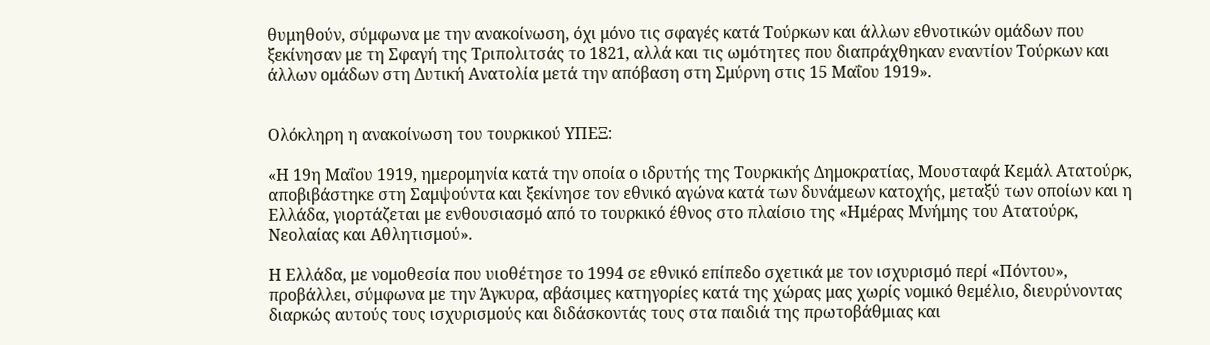θυμηθούν, σύμφωνα με την ανακοίνωση, όχι μόνο τις σφαγές κατά Τούρκων και άλλων εθνοτικών ομάδων που ξεκίνησαν με τη Σφαγή της Τριπολιτσάς το 1821, αλλά και τις ωμότητες που διαπράχθηκαν εναντίον Τούρκων και άλλων ομάδων στη Δυτική Ανατολία μετά την απόβαση στη Σμύρνη στις 15 Μαΐου 1919».


Ολόκληρη η ανακοίνωση του τουρκικού ΥΠΕΞ:

«Η 19η Μαΐου 1919, ημερομηνία κατά την οποία ο ιδρυτής της Τουρκικής Δημοκρατίας, Μουσταφά Κεμάλ Ατατούρκ, αποβιβάστηκε στη Σαμψούντα και ξεκίνησε τον εθνικό αγώνα κατά των δυνάμεων κατοχής, μεταξύ των οποίων και η Ελλάδα, γιορτάζεται με ενθουσιασμό από το τουρκικό έθνος στο πλαίσιο της «Ημέρας Μνήμης του Ατατούρκ, Νεολαίας και Αθλητισμού».

Η Ελλάδα, με νομοθεσία που υιοθέτησε το 1994 σε εθνικό επίπεδο σχετικά με τον ισχυρισμό περί «Πόντου», προβάλλει, σύμφωνα με την Άγκυρα, αβάσιμες κατηγορίες κατά της χώρας μας χωρίς νομικό θεμέλιο, διευρύνοντας διαρκώς αυτούς τους ισχυρισμούς και διδάσκοντάς τους στα παιδιά της πρωτοβάθμιας και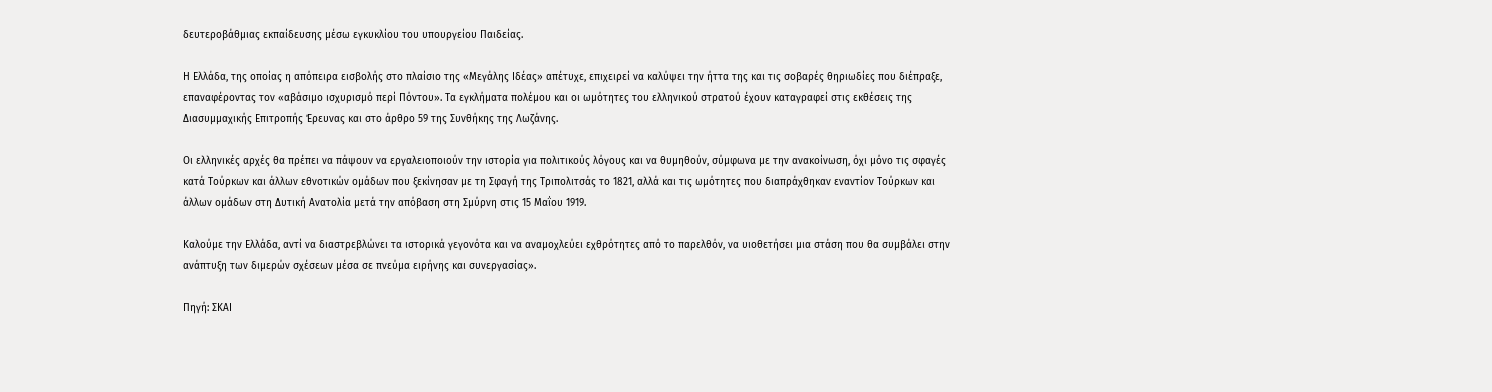δευτεροβάθμιας εκπαίδευσης μέσω εγκυκλίου του υπουργείου Παιδείας.

Η Ελλάδα, της οποίας η απόπειρα εισβολής στο πλαίσιο της «Μεγάλης Ιδέας» απέτυχε, επιχειρεί να καλύψει την ήττα της και τις σοβαρές θηριωδίες που διέπραξε, επαναφέροντας τον «αβάσιμο ισχυρισμό περί Πόντου». Τα εγκλήματα πολέμου και οι ωμότητες του ελληνικού στρατού έχουν καταγραφεί στις εκθέσεις της Διασυμμαχικής Επιτροπής Έρευνας και στο άρθρο 59 της Συνθήκης της Λωζάνης.

Οι ελληνικές αρχές θα πρέπει να πάψουν να εργαλειοποιούν την ιστορία για πολιτικούς λόγους και να θυμηθούν, σύμφωνα με την ανακοίνωση, όχι μόνο τις σφαγές κατά Τούρκων και άλλων εθνοτικών ομάδων που ξεκίνησαν με τη Σφαγή της Τριπολιτσάς το 1821, αλλά και τις ωμότητες που διαπράχθηκαν εναντίον Τούρκων και άλλων ομάδων στη Δυτική Ανατολία μετά την απόβαση στη Σμύρνη στις 15 Μαΐου 1919.

Καλούμε την Ελλάδα, αντί να διαστρεβλώνει τα ιστορικά γεγονότα και να αναμοχλεύει εχθρότητες από το παρελθόν, να υιοθετήσει μια στάση που θα συμβάλει στην ανάπτυξη των διμερών σχέσεων μέσα σε πνεύμα ειρήνης και συνεργασίας».

Πηγή: ΣΚΑΙ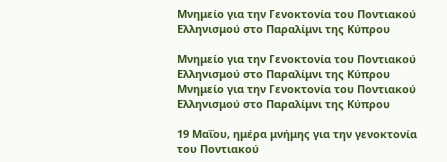Μνημείο για την Γενοκτονία του Ποντιακού Ελληνισμού στο Παραλίμνι της Κύπρου

Μνημείο για την Γενοκτονία του Ποντιακού Ελληνισμού στο Παραλίμνι της Κύπρου
Μνημείο για την Γενοκτονία του Ποντιακού Ελληνισμού στο Παραλίμνι της Κύπρου

19 Μαΐου, ημέρα μνήμης για την γενοκτονία του Ποντιακού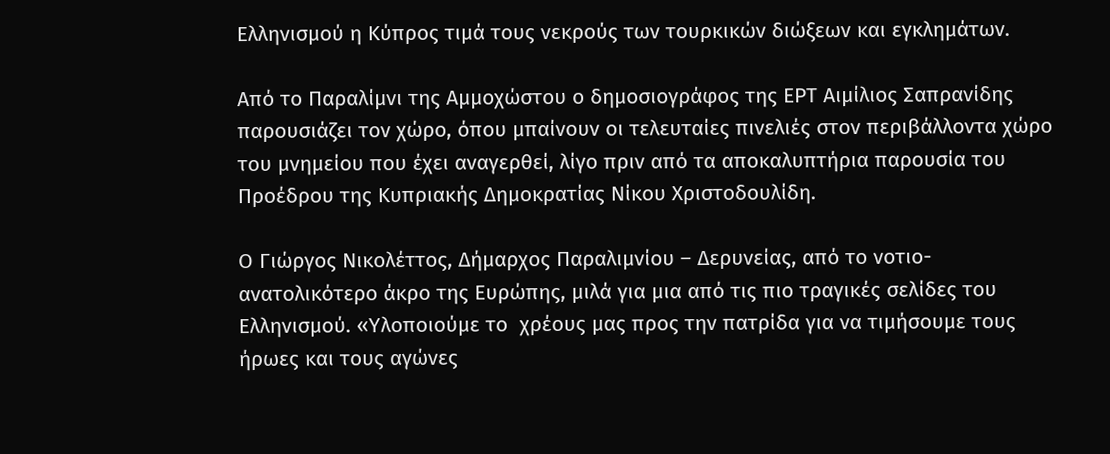Ελληνισμού η Κύπρος τιμά τους νεκρούς των τουρκικών διώξεων και εγκλημάτων.

Από το Παραλίμνι της Αμμοχώστου ο δημοσιογράφος της ΕΡΤ Αιμίλιος Σαπρανίδης παρουσιάζει τον χώρο, όπου μπαίνουν οι τελευταίες πινελιές στον περιβάλλοντα χώρο του μνημείου που έχει αναγερθεί, λίγο πριν από τα αποκαλυπτήρια παρουσία του Προέδρου της Κυπριακής Δημοκρατίας Νίκου Χριστοδουλίδη.

Ο Γιώργος Νικολέττος, Δήμαρχος Παραλιμνίου – Δερυνείας, από το νοτιο-ανατολικότερο άκρο της Ευρώπης, μιλά για μια από τις πιο τραγικές σελίδες του Ελληνισμού. «Υλοποιούμε το  χρέους μας προς την πατρίδα για να τιμήσουμε τους ήρωες και τους αγώνες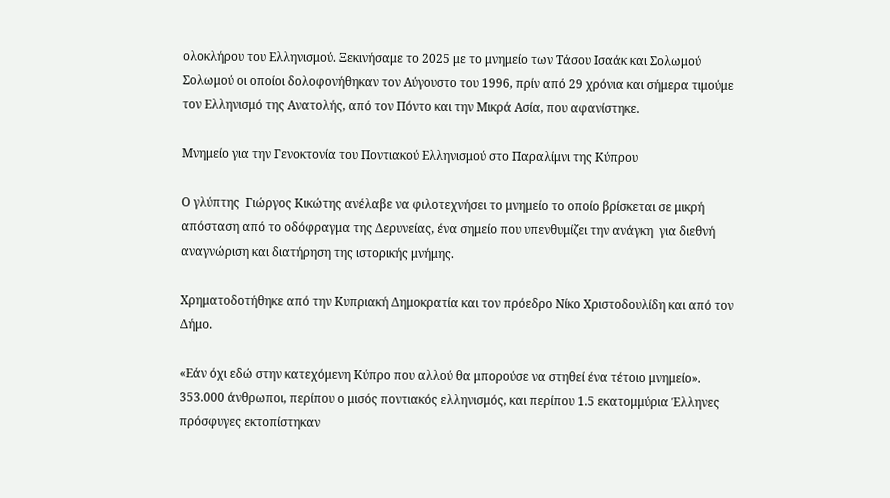ολοκλήρου του Ελληνισμού. Ξεκινήσαμε το 2025 με το μνημείο των Τάσου Ισαάκ και Σολωμού Σολωμού οι οποίοι δολοφονήθηκαν τον Αύγουστο του 1996, πρίν από 29 χρόνια και σήμερα τιμούμε τον Ελληνισμό της Ανατολής, από τον Πόντο και την Μικρά Ασία, που αφανίστηκε.

Μνημείο για την Γενοκτονία του Ποντιακού Ελληνισμού στο Παραλίμνι της Κύπρου

Ο γλύπτης  Γιώργος Κικώτης ανέλαβε να φιλοτεχνήσει το μνημείο το οποίο βρίσκεται σε μικρή απόσταση από το οδόφραγμα της Δερυνείας, ένα σημείο που υπενθυμίζει την ανάγκη  για διεθνή αναγνώριση και διατήρηση της ιστορικής μνήμης.

Χρηματοδοτήθηκε από την Κυπριακή Δημοκρατία και τον πρόεδρο Νίκο Χριστοδουλίδη και από τον Δήμο.

«Εάν όχι εδώ στην κατεχόμενη Κύπρο που αλλού θα μπορούσε να στηθεί ένα τέτοιο μνημείο».  353.000 άνθρωποι, περίπου ο μισός ποντιακός ελληνισμός, και περίπου 1.5 εκατομμύρια Έλληνες πρόσφυγες εκτοπίστηκαν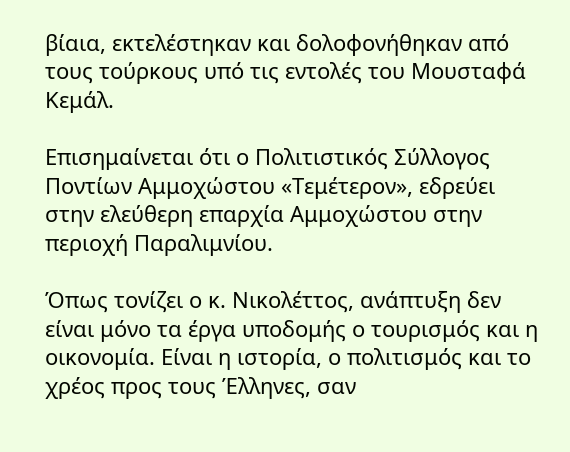βίαια, εκτελέστηκαν και δολοφονήθηκαν από τους τούρκους υπό τις εντολές του Μουσταφά Κεμάλ.

Επισημαίνεται ότι ο Πολιτιστικός Σύλλογος Ποντίων Αμμοχώστου «Τεμέτερον», εδρεύει στην ελεύθερη επαρχία Αμμοχώστου στην περιοχή Παραλιμνίου.

Όπως τονίζει ο κ. Νικολέττος, ανάπτυξη δεν είναι μόνο τα έργα υποδομής ο τουρισμός και η οικονομία. Είναι η ιστορία, ο πολιτισμός και το χρέος προς τους Έλληνες, σαν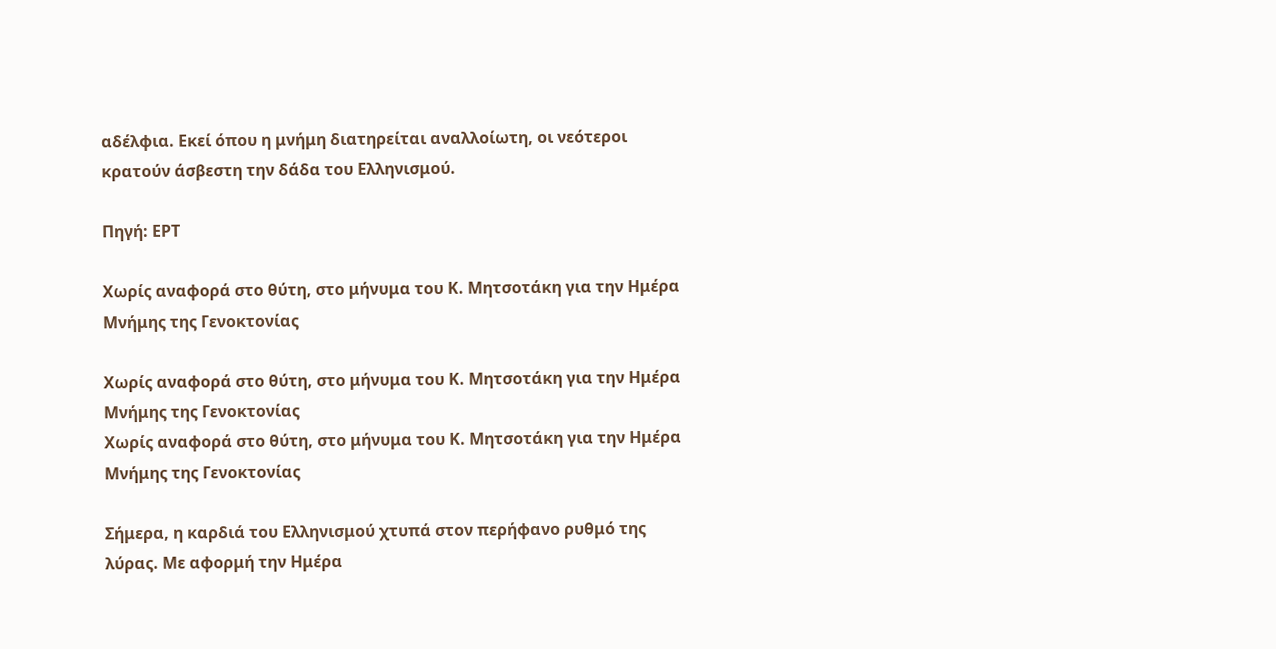αδέλφια. Εκεί όπου η μνήμη διατηρείται αναλλοίωτη, οι νεότεροι κρατούν άσβεστη την δάδα του Ελληνισμού.

Πηγή: ΕΡΤ

Χωρίς αναφορά στο θύτη, στο μήνυμα του Κ. Μητσοτάκη για την Ημέρα Μνήμης της Γενοκτονίας

Χωρίς αναφορά στο θύτη, στο μήνυμα του Κ. Μητσοτάκη για την Ημέρα Μνήμης της Γενοκτονίας
Χωρίς αναφορά στο θύτη, στο μήνυμα του Κ. Μητσοτάκη για την Ημέρα Μνήμης της Γενοκτονίας

Σήμερα, η καρδιά του Ελληνισμού χτυπά στον περήφανο ρυθμό της λύρας. Με αφορμή την Ημέρα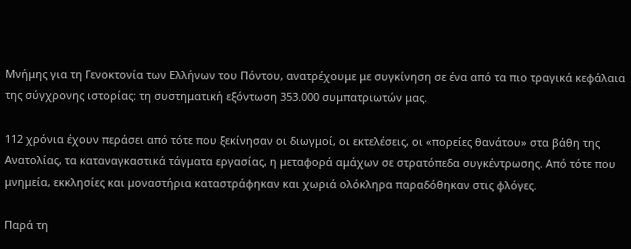Μνήμης για τη Γενοκτονία των Ελλήνων του Πόντου, ανατρέχουμε με συγκίνηση σε ένα από τα πιο τραγικά κεφάλαια της σύγχρονης ιστορίας: τη συστηματική εξόντωση 353.000 συμπατριωτών μας.

112 χρόνια έχουν περάσει από τότε που ξεκίνησαν οι διωγμοί, οι εκτελέσεις, οι «πορείες θανάτου» στα βάθη της Ανατολίας, τα καταναγκαστικά τάγματα εργασίας, η μεταφορά αμάχων σε στρατόπεδα συγκέντρωσης. Από τότε που μνημεία, εκκλησίες και μοναστήρια καταστράφηκαν και χωριά ολόκληρα παραδόθηκαν στις φλόγες.

Παρά τη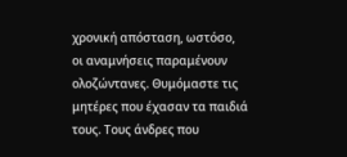χρονική απόσταση, ωστόσο, οι αναμνήσεις παραμένουν ολοζώντανες. Θυμόμαστε τις μητέρες που έχασαν τα παιδιά τους. Τους άνδρες που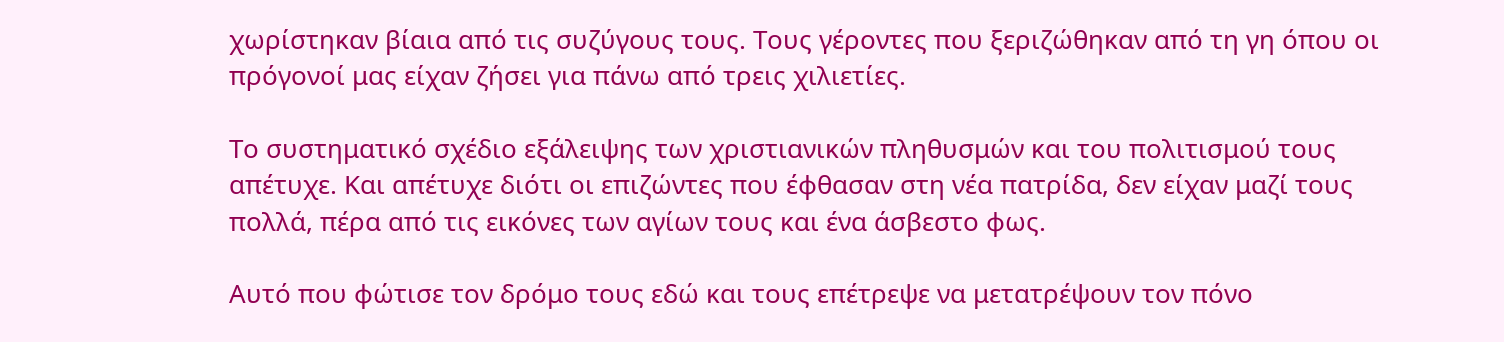χωρίστηκαν βίαια από τις συζύγους τους. Τους γέροντες που ξεριζώθηκαν από τη γη όπου οι πρόγονοί μας είχαν ζήσει για πάνω από τρεις χιλιετίες.

Το συστηματικό σχέδιο εξάλειψης των χριστιανικών πληθυσμών και του πολιτισμού τους απέτυχε. Και απέτυχε διότι οι επιζώντες που έφθασαν στη νέα πατρίδα, δεν είχαν μαζί τους πολλά, πέρα από τις εικόνες των αγίων τους και ένα άσβεστο φως.

Αυτό που φώτισε τον δρόμο τους εδώ και τους επέτρεψε να μετατρέψουν τον πόνο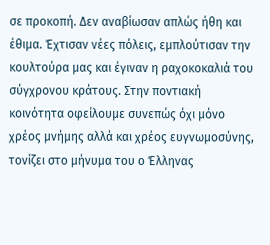σε προκοπή. Δεν αναβίωσαν απλώς ήθη και έθιμα. Έχτισαν νέες πόλεις, εμπλούτισαν την κουλτούρα μας και έγιναν η ραχοκοκαλιά του σύγχρονου κράτους. Στην ποντιακή κοινότητα οφείλουμε συνεπώς όχι μόνο χρέος μνήμης αλλά και χρέος ευγνωμοσύνης, τονίζει στο μήνυμα του ο Έλληνας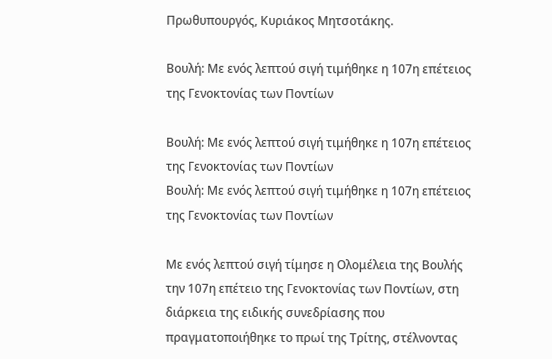Πρωθυπουργός, Κυριάκος Μητσοτάκης.

Βουλή: Με ενός λεπτού σιγή τιμήθηκε η 107η επέτειος της Γενοκτονίας των Ποντίων

Βουλή: Με ενός λεπτού σιγή τιμήθηκε η 107η επέτειος της Γενοκτονίας των Ποντίων
Βουλή: Με ενός λεπτού σιγή τιμήθηκε η 107η επέτειος της Γενοκτονίας των Ποντίων

Με ενός λεπτού σιγή τίμησε η Ολομέλεια της Βουλής την 107η επέτειο της Γενοκτονίας των Ποντίων, στη διάρκεια της ειδικής συνεδρίασης που πραγματοποιήθηκε το πρωί της Τρίτης, στέλνοντας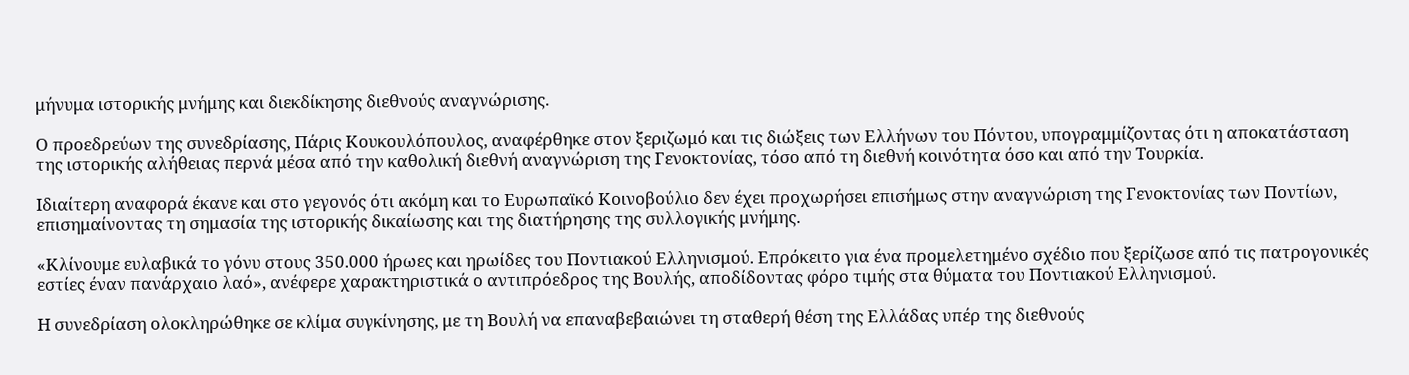μήνυμα ιστορικής μνήμης και διεκδίκησης διεθνούς αναγνώρισης.

Ο προεδρεύων της συνεδρίασης, Πάρις Κουκουλόπουλος, αναφέρθηκε στον ξεριζωμό και τις διώξεις των Ελλήνων του Πόντου, υπογραμμίζοντας ότι η αποκατάσταση της ιστορικής αλήθειας περνά μέσα από την καθολική διεθνή αναγνώριση της Γενοκτονίας, τόσο από τη διεθνή κοινότητα όσο και από την Τουρκία.

Ιδιαίτερη αναφορά έκανε και στο γεγονός ότι ακόμη και το Ευρωπαϊκό Κοινοβούλιο δεν έχει προχωρήσει επισήμως στην αναγνώριση της Γενοκτονίας των Ποντίων, επισημαίνοντας τη σημασία της ιστορικής δικαίωσης και της διατήρησης της συλλογικής μνήμης.

«Κλίνουμε ευλαβικά το γόνυ στους 350.000 ήρωες και ηρωίδες του Ποντιακού Ελληνισμού. Επρόκειτο για ένα προμελετημένο σχέδιο που ξερίζωσε από τις πατρογονικές εστίες έναν πανάρχαιο λαό», ανέφερε χαρακτηριστικά ο αντιπρόεδρος της Βουλής, αποδίδοντας φόρο τιμής στα θύματα του Ποντιακού Ελληνισμού.

Η συνεδρίαση ολοκληρώθηκε σε κλίμα συγκίνησης, με τη Βουλή να επαναβεβαιώνει τη σταθερή θέση της Ελλάδας υπέρ της διεθνούς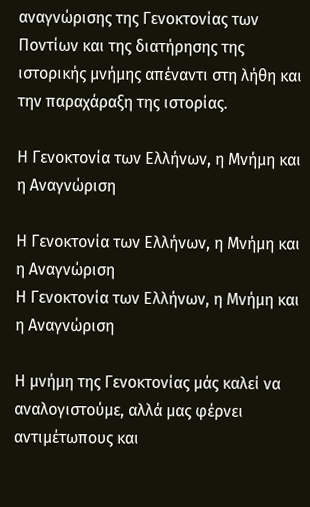αναγνώρισης της Γενοκτονίας των Ποντίων και της διατήρησης της ιστορικής μνήμης απέναντι στη λήθη και την παραχάραξη της ιστορίας.

Η Γενοκτονία των Ελλήνων, η Μνήμη και η Αναγνώριση

Η Γενοκτονία των Ελλήνων, η Μνήμη και η Αναγνώριση
Η Γενοκτονία των Ελλήνων, η Μνήμη και η Αναγνώριση

Η μνήμη της Γενοκτονίας μάς καλεί να αναλογιστούμε, αλλά μας φέρνει αντιμέτωπους και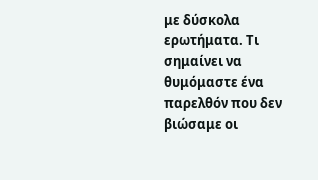με δύσκολα ερωτήματα. Τι σημαίνει να θυμόμαστε ένα παρελθόν που δεν βιώσαμε οι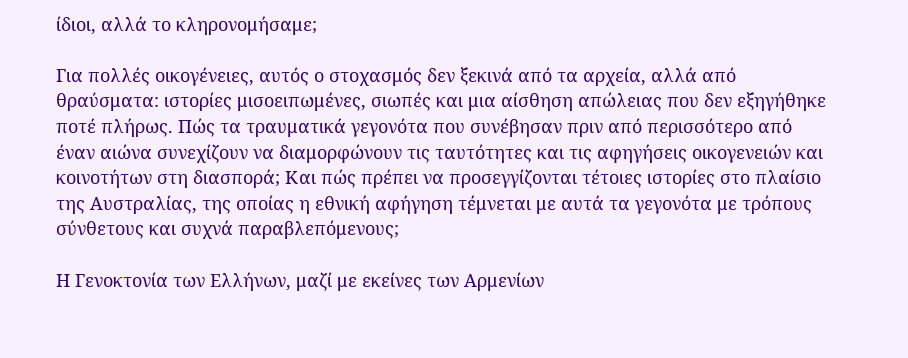ίδιοι, αλλά το κληρονομήσαμε;

Για πολλές οικογένειες, αυτός ο στοχασμός δεν ξεκινά από τα αρχεία, αλλά από θραύσματα: ιστορίες μισοειπωμένες, σιωπές και μια αίσθηση απώλειας που δεν εξηγήθηκε ποτέ πλήρως. Πώς τα τραυματικά γεγονότα που συνέβησαν πριν από περισσότερο από έναν αιώνα συνεχίζουν να διαμορφώνουν τις ταυτότητες και τις αφηγήσεις οικογενειών και κοινοτήτων στη διασπορά; Και πώς πρέπει να προσεγγίζονται τέτοιες ιστορίες στο πλαίσιο της Αυστραλίας, της οποίας η εθνική αφήγηση τέμνεται με αυτά τα γεγονότα με τρόπους σύνθετους και συχνά παραβλεπόμενους;

Η Γενοκτονία των Ελλήνων, μαζί με εκείνες των Αρμενίων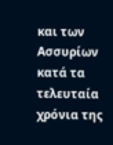και των Ασσυρίων κατά τα τελευταία χρόνια της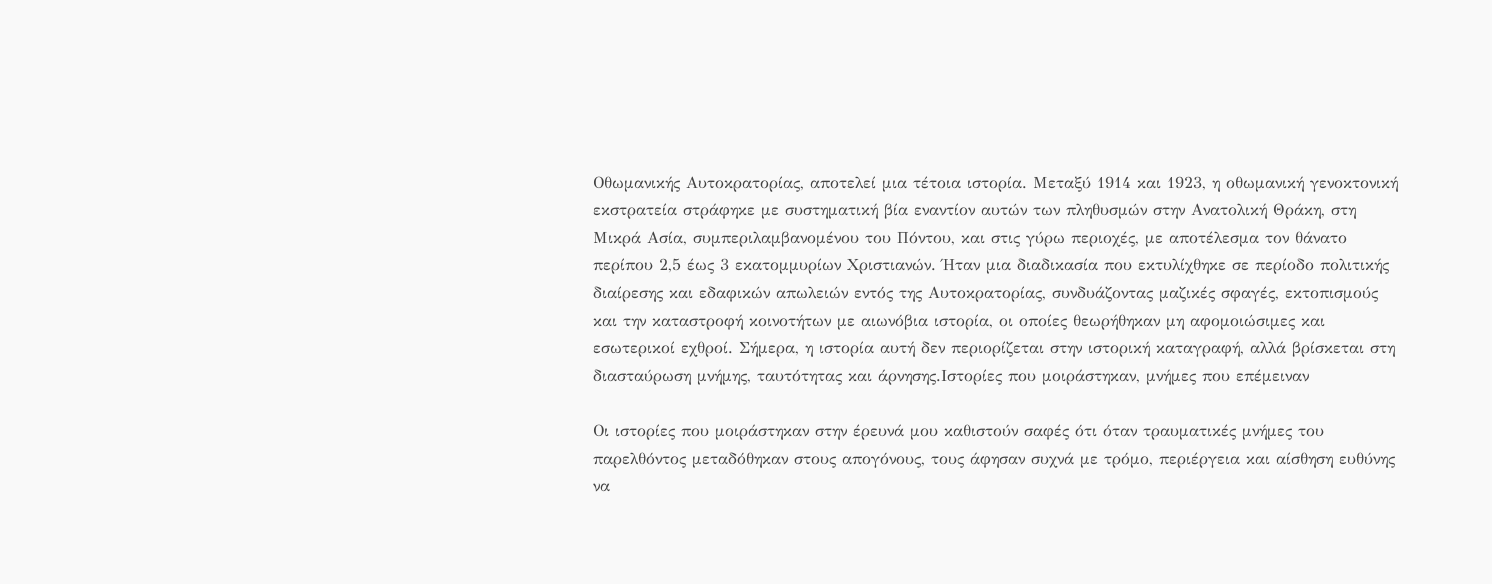Οθωμανικής Αυτοκρατορίας, αποτελεί μια τέτοια ιστορία. Μεταξύ 1914 και 1923, η οθωμανική γενοκτονική εκστρατεία στράφηκε με συστηματική βία εναντίον αυτών των πληθυσμών στην Ανατολική Θράκη, στη Μικρά Ασία, συμπεριλαμβανομένου του Πόντου, και στις γύρω περιοχές, με αποτέλεσμα τον θάνατο περίπου 2,5 έως 3 εκατομμυρίων Χριστιανών. Ήταν μια διαδικασία που εκτυλίχθηκε σε περίοδο πολιτικής διαίρεσης και εδαφικών απωλειών εντός της Αυτοκρατορίας, συνδυάζοντας μαζικές σφαγές, εκτοπισμούς και την καταστροφή κοινοτήτων με αιωνόβια ιστορία, οι οποίες θεωρήθηκαν μη αφομοιώσιμες και εσωτερικοί εχθροί. Σήμερα, η ιστορία αυτή δεν περιορίζεται στην ιστορική καταγραφή, αλλά βρίσκεται στη διασταύρωση μνήμης, ταυτότητας και άρνησης.Ιστορίες που μοιράστηκαν, μνήμες που επέμειναν

Οι ιστορίες που μοιράστηκαν στην έρευνά μου καθιστούν σαφές ότι όταν τραυματικές μνήμες του παρελθόντος μεταδόθηκαν στους απογόνους, τους άφησαν συχνά με τρόμο, περιέργεια και αίσθηση ευθύνης να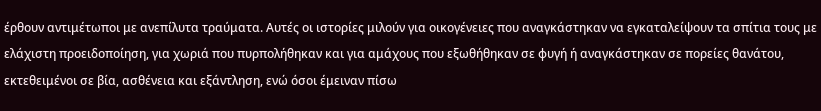έρθουν αντιμέτωποι με ανεπίλυτα τραύματα. Αυτές οι ιστορίες μιλούν για οικογένειες που αναγκάστηκαν να εγκαταλείψουν τα σπίτια τους με ελάχιστη προειδοποίηση, για χωριά που πυρπολήθηκαν και για αμάχους που εξωθήθηκαν σε φυγή ή αναγκάστηκαν σε πορείες θανάτου, εκτεθειμένοι σε βία, ασθένεια και εξάντληση, ενώ όσοι έμειναν πίσω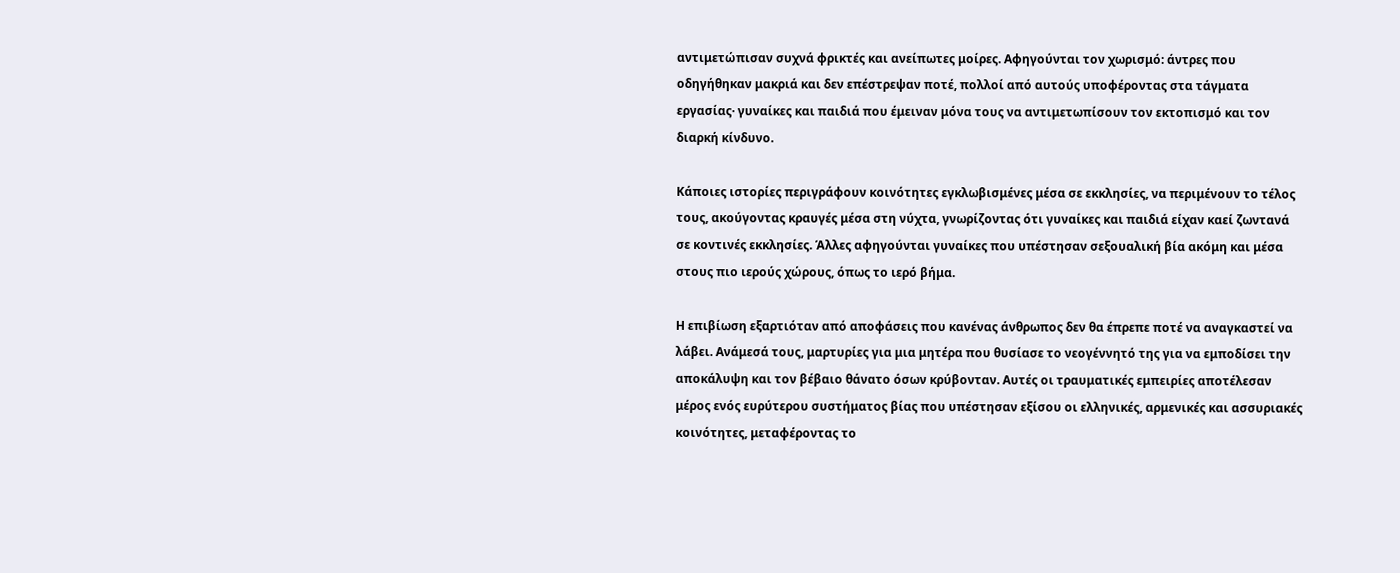αντιμετώπισαν συχνά φρικτές και ανείπωτες μοίρες. Αφηγούνται τον χωρισμό: άντρες που οδηγήθηκαν μακριά και δεν επέστρεψαν ποτέ, πολλοί από αυτούς υποφέροντας στα τάγματα εργασίας· γυναίκες και παιδιά που έμειναν μόνα τους να αντιμετωπίσουν τον εκτοπισμό και τον διαρκή κίνδυνο.

Κάποιες ιστορίες περιγράφουν κοινότητες εγκλωβισμένες μέσα σε εκκλησίες, να περιμένουν το τέλος τους, ακούγοντας κραυγές μέσα στη νύχτα, γνωρίζοντας ότι γυναίκες και παιδιά είχαν καεί ζωντανά σε κοντινές εκκλησίες. Άλλες αφηγούνται γυναίκες που υπέστησαν σεξουαλική βία ακόμη και μέσα στους πιο ιερούς χώρους, όπως το ιερό βήμα.

Η επιβίωση εξαρτιόταν από αποφάσεις που κανένας άνθρωπος δεν θα έπρεπε ποτέ να αναγκαστεί να λάβει. Ανάμεσά τους, μαρτυρίες για μια μητέρα που θυσίασε το νεογέννητό της για να εμποδίσει την αποκάλυψη και τον βέβαιο θάνατο όσων κρύβονταν. Αυτές οι τραυματικές εμπειρίες αποτέλεσαν μέρος ενός ευρύτερου συστήματος βίας που υπέστησαν εξίσου οι ελληνικές, αρμενικές και ασσυριακές κοινότητες, μεταφέροντας το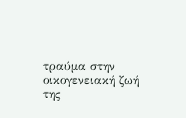τραύμα στην οικογενειακή ζωή της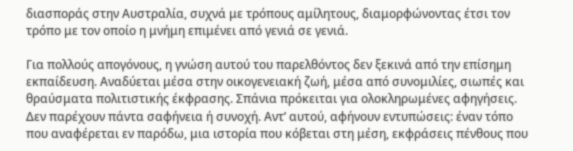διασποράς στην Αυστραλία, συχνά με τρόπους αμίλητους, διαμορφώνοντας έτσι τον τρόπο με τον οποίο η μνήμη επιμένει από γενιά σε γενιά.

Για πολλούς απογόνους, η γνώση αυτού του παρελθόντος δεν ξεκινά από την επίσημη εκπαίδευση. Αναδύεται μέσα στην οικογενειακή ζωή, μέσα από συνομιλίες, σιωπές και θραύσματα πολιτιστικής έκφρασης. Σπάνια πρόκειται για ολοκληρωμένες αφηγήσεις. Δεν παρέχουν πάντα σαφήνεια ή συνοχή. Αντ’ αυτού, αφήνουν εντυπώσεις: έναν τόπο που αναφέρεται εν παρόδω, μια ιστορία που κόβεται στη μέση, εκφράσεις πένθους που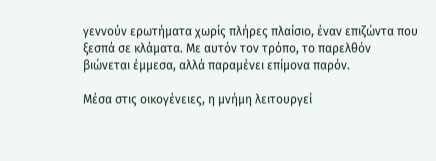γεννούν ερωτήματα χωρίς πλήρες πλαίσιο, έναν επιζώντα που ξεσπά σε κλάματα. Με αυτόν τον τρόπο, το παρελθόν βιώνεται έμμεσα, αλλά παραμένει επίμονα παρόν.

Μέσα στις οικογένειες, η μνήμη λειτουργεί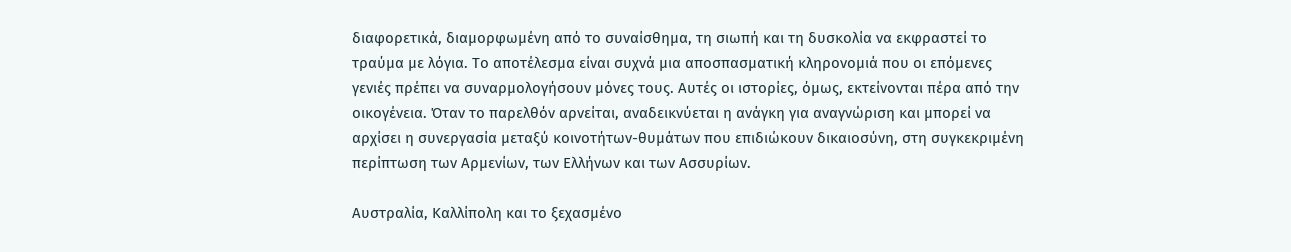διαφορετικά, διαμορφωμένη από το συναίσθημα, τη σιωπή και τη δυσκολία να εκφραστεί το τραύμα με λόγια. Το αποτέλεσμα είναι συχνά μια αποσπασματική κληρονομιά που οι επόμενες γενιές πρέπει να συναρμολογήσουν μόνες τους. Αυτές οι ιστορίες, όμως, εκτείνονται πέρα από την οικογένεια. Όταν το παρελθόν αρνείται, αναδεικνύεται η ανάγκη για αναγνώριση και μπορεί να αρχίσει η συνεργασία μεταξύ κοινοτήτων-θυμάτων που επιδιώκουν δικαιοσύνη, στη συγκεκριμένη περίπτωση των Αρμενίων, των Ελλήνων και των Ασσυρίων.

Αυστραλία, Καλλίπολη και το ξεχασμένο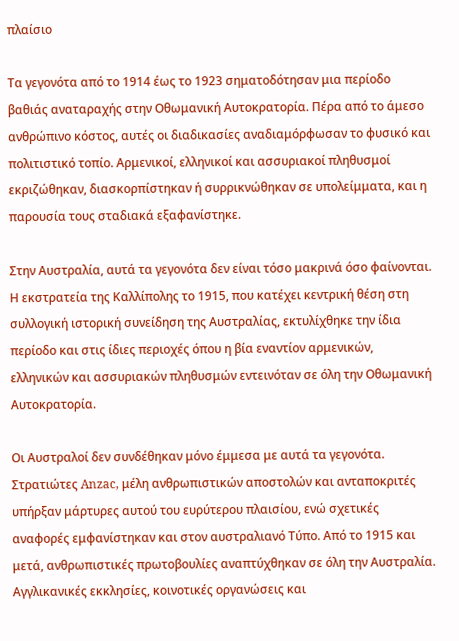πλαίσιο

Τα γεγονότα από το 1914 έως το 1923 σηματοδότησαν μια περίοδο βαθιάς αναταραχής στην Οθωμανική Αυτοκρατορία. Πέρα από το άμεσο ανθρώπινο κόστος, αυτές οι διαδικασίες αναδιαμόρφωσαν το φυσικό και πολιτιστικό τοπίο. Αρμενικοί, ελληνικοί και ασσυριακοί πληθυσμοί εκριζώθηκαν, διασκορπίστηκαν ή συρρικνώθηκαν σε υπολείμματα, και η παρουσία τους σταδιακά εξαφανίστηκε.

Στην Αυστραλία, αυτά τα γεγονότα δεν είναι τόσο μακρινά όσο φαίνονται. Η εκστρατεία της Καλλίπολης το 1915, που κατέχει κεντρική θέση στη συλλογική ιστορική συνείδηση της Αυστραλίας, εκτυλίχθηκε την ίδια περίοδο και στις ίδιες περιοχές όπου η βία εναντίον αρμενικών, ελληνικών και ασσυριακών πληθυσμών εντεινόταν σε όλη την Οθωμανική Αυτοκρατορία.

Οι Αυστραλοί δεν συνδέθηκαν μόνο έμμεσα με αυτά τα γεγονότα. Στρατιώτες Anzac, μέλη ανθρωπιστικών αποστολών και ανταποκριτές υπήρξαν μάρτυρες αυτού του ευρύτερου πλαισίου, ενώ σχετικές αναφορές εμφανίστηκαν και στον αυστραλιανό Τύπο. Από το 1915 και μετά, ανθρωπιστικές πρωτοβουλίες αναπτύχθηκαν σε όλη την Αυστραλία. Αγγλικανικές εκκλησίες, κοινοτικές οργανώσεις και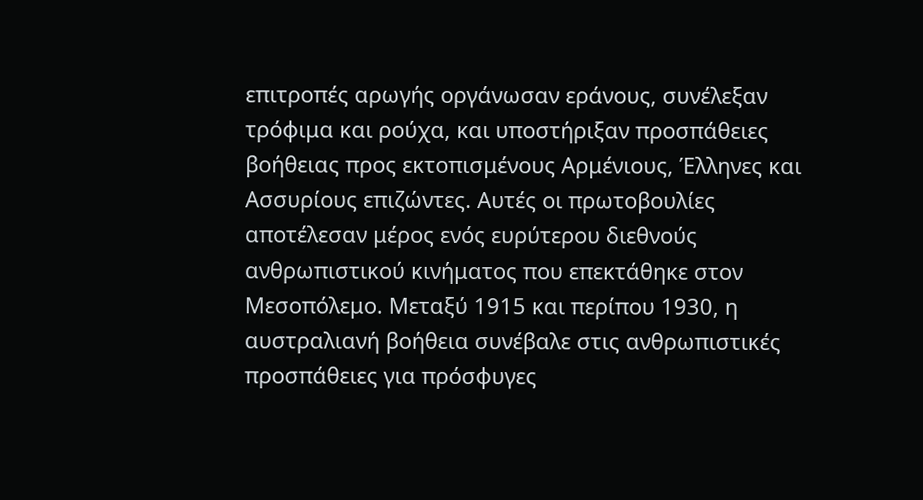επιτροπές αρωγής οργάνωσαν εράνους, συνέλεξαν τρόφιμα και ρούχα, και υποστήριξαν προσπάθειες βοήθειας προς εκτοπισμένους Αρμένιους, Έλληνες και Ασσυρίους επιζώντες. Αυτές οι πρωτοβουλίες αποτέλεσαν μέρος ενός ευρύτερου διεθνούς ανθρωπιστικού κινήματος που επεκτάθηκε στον Μεσοπόλεμο. Μεταξύ 1915 και περίπου 1930, η αυστραλιανή βοήθεια συνέβαλε στις ανθρωπιστικές προσπάθειες για πρόσφυγες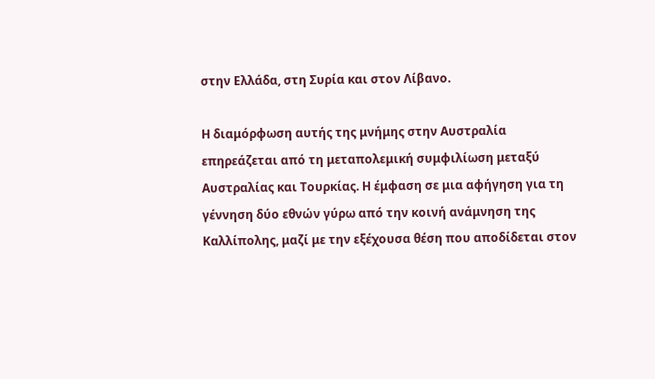στην Ελλάδα, στη Συρία και στον Λίβανο.

Η διαμόρφωση αυτής της μνήμης στην Αυστραλία επηρεάζεται από τη μεταπολεμική συμφιλίωση μεταξύ Αυστραλίας και Τουρκίας. Η έμφαση σε μια αφήγηση για τη γέννηση δύο εθνών γύρω από την κοινή ανάμνηση της Καλλίπολης, μαζί με την εξέχουσα θέση που αποδίδεται στον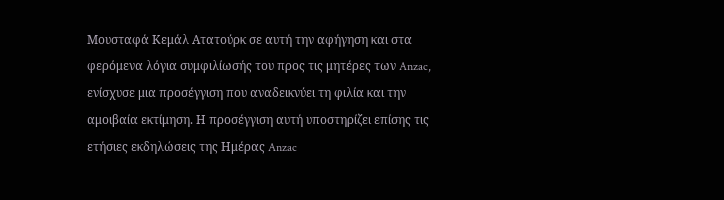Μουσταφά Κεμάλ Ατατούρκ σε αυτή την αφήγηση και στα φερόμενα λόγια συμφιλίωσής του προς τις μητέρες των Anzac, ενίσχυσε μια προσέγγιση που αναδεικνύει τη φιλία και την αμοιβαία εκτίμηση. Η προσέγγιση αυτή υποστηρίζει επίσης τις ετήσιες εκδηλώσεις της Ημέρας Anzac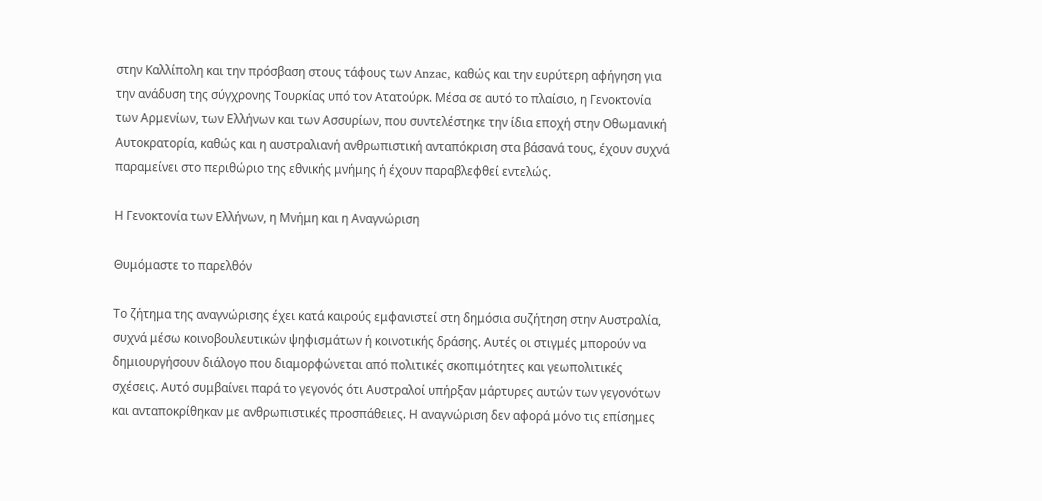στην Καλλίπολη και την πρόσβαση στους τάφους των Anzac, καθώς και την ευρύτερη αφήγηση για την ανάδυση της σύγχρονης Τουρκίας υπό τον Ατατούρκ. Μέσα σε αυτό το πλαίσιο, η Γενοκτονία των Αρμενίων, των Ελλήνων και των Ασσυρίων, που συντελέστηκε την ίδια εποχή στην Οθωμανική Αυτοκρατορία, καθώς και η αυστραλιανή ανθρωπιστική ανταπόκριση στα βάσανά τους, έχουν συχνά παραμείνει στο περιθώριο της εθνικής μνήμης ή έχουν παραβλεφθεί εντελώς.

Η Γενοκτονία των Ελλήνων, η Μνήμη και η Αναγνώριση

Θυμόμαστε το παρελθόν

Το ζήτημα της αναγνώρισης έχει κατά καιρούς εμφανιστεί στη δημόσια συζήτηση στην Αυστραλία, συχνά μέσω κοινοβουλευτικών ψηφισμάτων ή κοινοτικής δράσης. Αυτές οι στιγμές μπορούν να δημιουργήσουν διάλογο που διαμορφώνεται από πολιτικές σκοπιμότητες και γεωπολιτικές σχέσεις. Αυτό συμβαίνει παρά το γεγονός ότι Αυστραλοί υπήρξαν μάρτυρες αυτών των γεγονότων και ανταποκρίθηκαν με ανθρωπιστικές προσπάθειες. Η αναγνώριση δεν αφορά μόνο τις επίσημες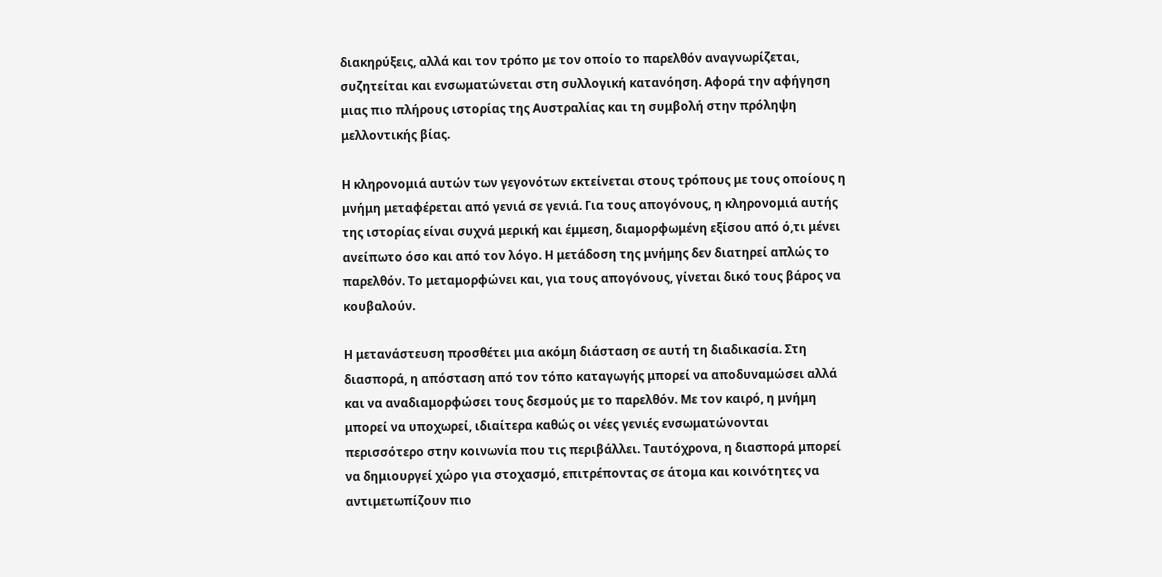διακηρύξεις, αλλά και τον τρόπο με τον οποίο το παρελθόν αναγνωρίζεται, συζητείται και ενσωματώνεται στη συλλογική κατανόηση. Αφορά την αφήγηση μιας πιο πλήρους ιστορίας της Αυστραλίας και τη συμβολή στην πρόληψη μελλοντικής βίας.

Η κληρονομιά αυτών των γεγονότων εκτείνεται στους τρόπους με τους οποίους η μνήμη μεταφέρεται από γενιά σε γενιά. Για τους απογόνους, η κληρονομιά αυτής της ιστορίας είναι συχνά μερική και έμμεση, διαμορφωμένη εξίσου από ό,τι μένει ανείπωτο όσο και από τον λόγο. Η μετάδοση της μνήμης δεν διατηρεί απλώς το παρελθόν. Το μεταμορφώνει και, για τους απογόνους, γίνεται δικό τους βάρος να κουβαλούν.

Η μετανάστευση προσθέτει μια ακόμη διάσταση σε αυτή τη διαδικασία. Στη διασπορά, η απόσταση από τον τόπο καταγωγής μπορεί να αποδυναμώσει αλλά και να αναδιαμορφώσει τους δεσμούς με το παρελθόν. Με τον καιρό, η μνήμη μπορεί να υποχωρεί, ιδιαίτερα καθώς οι νέες γενιές ενσωματώνονται περισσότερο στην κοινωνία που τις περιβάλλει. Ταυτόχρονα, η διασπορά μπορεί να δημιουργεί χώρο για στοχασμό, επιτρέποντας σε άτομα και κοινότητες να αντιμετωπίζουν πιο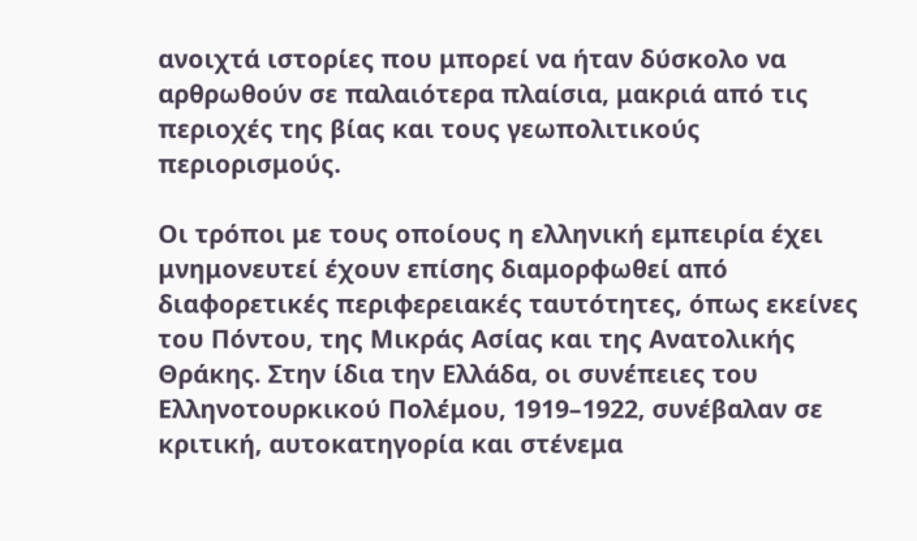ανοιχτά ιστορίες που μπορεί να ήταν δύσκολο να αρθρωθούν σε παλαιότερα πλαίσια, μακριά από τις περιοχές της βίας και τους γεωπολιτικούς περιορισμούς.

Οι τρόποι με τους οποίους η ελληνική εμπειρία έχει μνημονευτεί έχουν επίσης διαμορφωθεί από διαφορετικές περιφερειακές ταυτότητες, όπως εκείνες του Πόντου, της Μικράς Ασίας και της Ανατολικής Θράκης. Στην ίδια την Ελλάδα, οι συνέπειες του Ελληνοτουρκικού Πολέμου, 1919–1922, συνέβαλαν σε κριτική, αυτοκατηγορία και στένεμα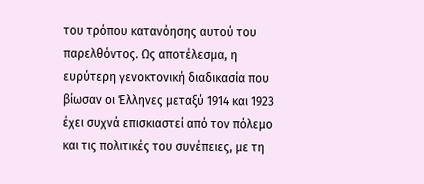του τρόπου κατανόησης αυτού του παρελθόντος. Ως αποτέλεσμα, η ευρύτερη γενοκτονική διαδικασία που βίωσαν οι Έλληνες μεταξύ 1914 και 1923 έχει συχνά επισκιαστεί από τον πόλεμο και τις πολιτικές του συνέπειες, με τη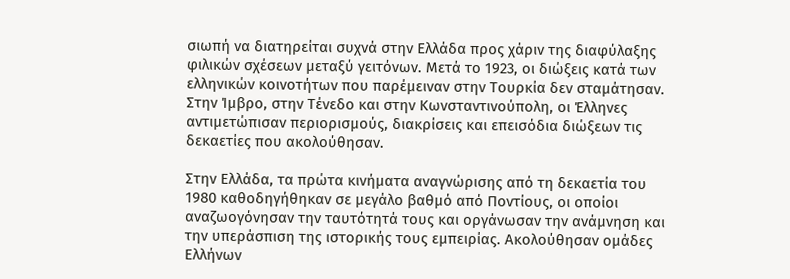σιωπή να διατηρείται συχνά στην Ελλάδα προς χάριν της διαφύλαξης φιλικών σχέσεων μεταξύ γειτόνων. Μετά το 1923, οι διώξεις κατά των ελληνικών κοινοτήτων που παρέμειναν στην Τουρκία δεν σταμάτησαν. Στην Ίμβρο, στην Τένεδο και στην Κωνσταντινούπολη, οι Έλληνες αντιμετώπισαν περιορισμούς, διακρίσεις και επεισόδια διώξεων τις δεκαετίες που ακολούθησαν.

Στην Ελλάδα, τα πρώτα κινήματα αναγνώρισης από τη δεκαετία του 1980 καθοδηγήθηκαν σε μεγάλο βαθμό από Ποντίους, οι οποίοι αναζωογόνησαν την ταυτότητά τους και οργάνωσαν την ανάμνηση και την υπεράσπιση της ιστορικής τους εμπειρίας. Ακολούθησαν ομάδες Ελλήνων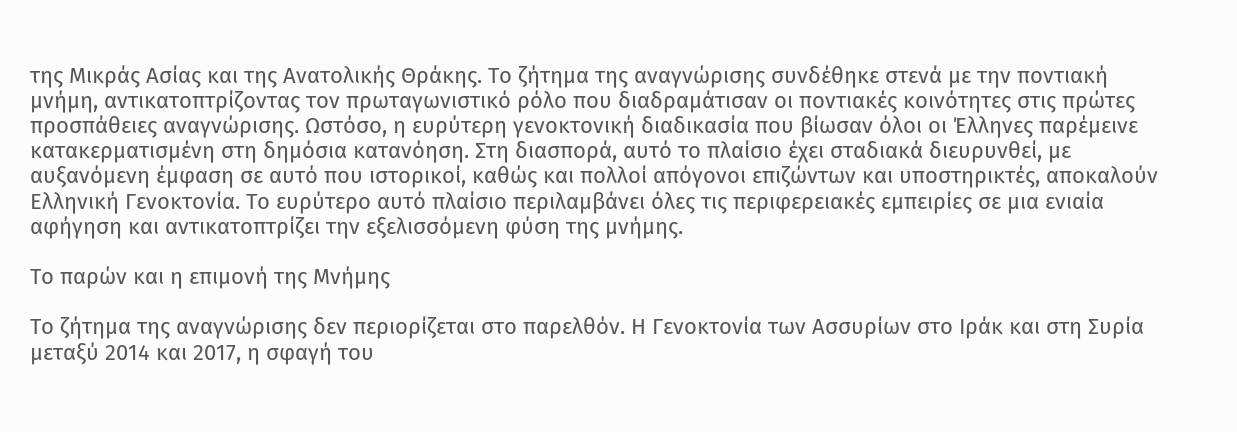της Μικράς Ασίας και της Ανατολικής Θράκης. Το ζήτημα της αναγνώρισης συνδέθηκε στενά με την ποντιακή μνήμη, αντικατοπτρίζοντας τον πρωταγωνιστικό ρόλο που διαδραμάτισαν οι ποντιακές κοινότητες στις πρώτες προσπάθειες αναγνώρισης. Ωστόσο, η ευρύτερη γενοκτονική διαδικασία που βίωσαν όλοι οι Έλληνες παρέμεινε κατακερματισμένη στη δημόσια κατανόηση. Στη διασπορά, αυτό το πλαίσιο έχει σταδιακά διευρυνθεί, με αυξανόμενη έμφαση σε αυτό που ιστορικοί, καθώς και πολλοί απόγονοι επιζώντων και υποστηρικτές, αποκαλούν Ελληνική Γενοκτονία. Το ευρύτερο αυτό πλαίσιο περιλαμβάνει όλες τις περιφερειακές εμπειρίες σε μια ενιαία αφήγηση και αντικατοπτρίζει την εξελισσόμενη φύση της μνήμης.

Το παρών και η επιμονή της Μνήμης

Το ζήτημα της αναγνώρισης δεν περιορίζεται στο παρελθόν. Η Γενοκτονία των Ασσυρίων στο Ιράκ και στη Συρία μεταξύ 2014 και 2017, η σφαγή του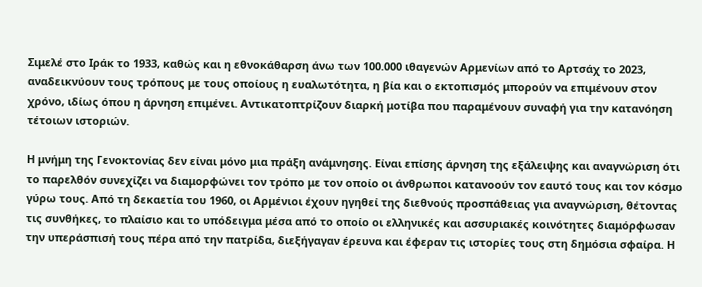Σιμελέ στο Ιράκ το 1933, καθώς και η εθνοκάθαρση άνω των 100.000 ιθαγενών Αρμενίων από το Αρτσάχ το 2023, αναδεικνύουν τους τρόπους με τους οποίους η ευαλωτότητα, η βία και ο εκτοπισμός μπορούν να επιμένουν στον χρόνο, ιδίως όπου η άρνηση επιμένει. Αντικατοπτρίζουν διαρκή μοτίβα που παραμένουν συναφή για την κατανόηση τέτοιων ιστοριών.

Η μνήμη της Γενοκτονίας δεν είναι μόνο μια πράξη ανάμνησης. Είναι επίσης άρνηση της εξάλειψης και αναγνώριση ότι το παρελθόν συνεχίζει να διαμορφώνει τον τρόπο με τον οποίο οι άνθρωποι κατανοούν τον εαυτό τους και τον κόσμο γύρω τους. Από τη δεκαετία του 1960, οι Αρμένιοι έχουν ηγηθεί της διεθνούς προσπάθειας για αναγνώριση, θέτοντας τις συνθήκες, το πλαίσιο και το υπόδειγμα μέσα από το οποίο οι ελληνικές και ασσυριακές κοινότητες διαμόρφωσαν την υπεράσπισή τους πέρα από την πατρίδα, διεξήγαγαν έρευνα και έφεραν τις ιστορίες τους στη δημόσια σφαίρα. Η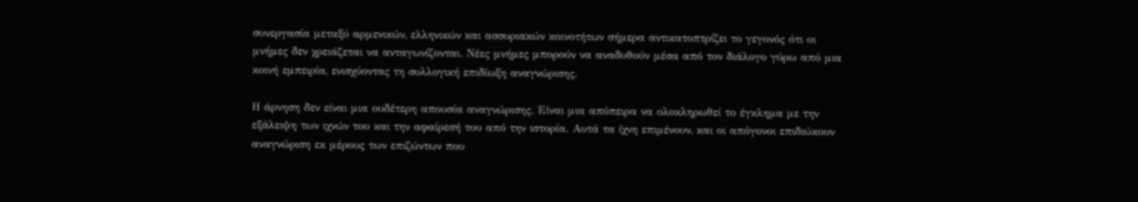συνεργασία μεταξύ αρμενικών, ελληνικών και ασσυριακών κοινοτήτων σήμερα αντικατοπτρίζει το γεγονός ότι οι μνήμες δεν χρειάζεται να ανταγωνίζονται. Νέες μνήμες μπορούν να αναδυθούν μέσα από τον διάλογο γύρω από μια κοινή εμπειρία, ενισχύοντας τη συλλογική επιδίωξη αναγνώρισης.

Η άρνηση δεν είναι μια ουδέτερη απουσία αναγνώρισης. Είναι μια απόπειρα να ολοκληρωθεί το έγκλημα με την εξάλειψη των ιχνών του και την αφαίρεσή του από την ιστορία. Αυτά τα ίχνη επιμένουν, και οι απόγονοι επιδιώκουν αναγνώριση εκ μέρους των επιζώντων που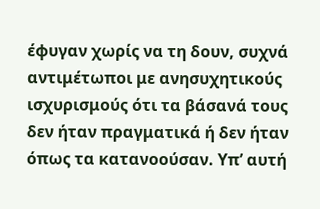έφυγαν χωρίς να τη δουν, συχνά αντιμέτωποι με ανησυχητικούς ισχυρισμούς ότι τα βάσανά τους δεν ήταν πραγματικά ή δεν ήταν όπως τα κατανοούσαν. Υπ’ αυτή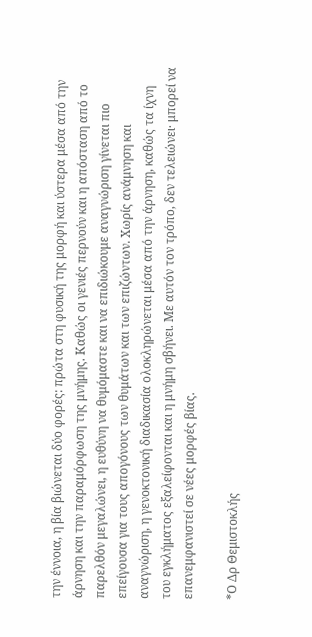την έννοια, η βία βιώνεται δύο φορές: πρώτα στη φυσική της μορφή και ύστερα μέσα από την άρνηση και την παραμόρφωση της μνήμης. Καθώς οι γενιές περνούν και η απόσταση από το παρελθόν μεγαλώνει, η ευθύνη να θυμόμαστε και να επιδιώκουμε αναγνώριση γίνεται πιο επείγουσα για τους απογόνους των θυμάτων και των επιζώντων. Χωρίς ανάμνηση και αναγνώριση, η γενοκτονική διαδικασία ολοκληρώνεται μέσα από την άρνηση, καθώς τα ίχνη του εγκλήματος εξαλείφονται και η μνήμη σβήνει. Με αυτόν τον τρόπο, δεν τελειώνει· μπορεί να επανεμφανιστεί σε νέες μορφές βίας.

*Ο Δρ Θεμιστοκλής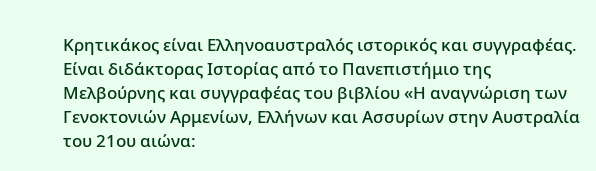Κρητικάκος είναι Ελληνοαυστραλός ιστορικός και συγγραφέας. Είναι διδάκτορας Ιστορίας από το Πανεπιστήμιο της Μελβούρνης και συγγραφέας του βιβλίου «Η αναγνώριση των Γενοκτονιών Αρμενίων, Ελλήνων και Ασσυρίων στην Αυστραλία του 21ου αιώνα: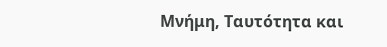Μνήμη, Ταυτότητα και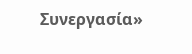Συνεργασία»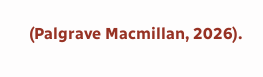(Palgrave Macmillan, 2026).